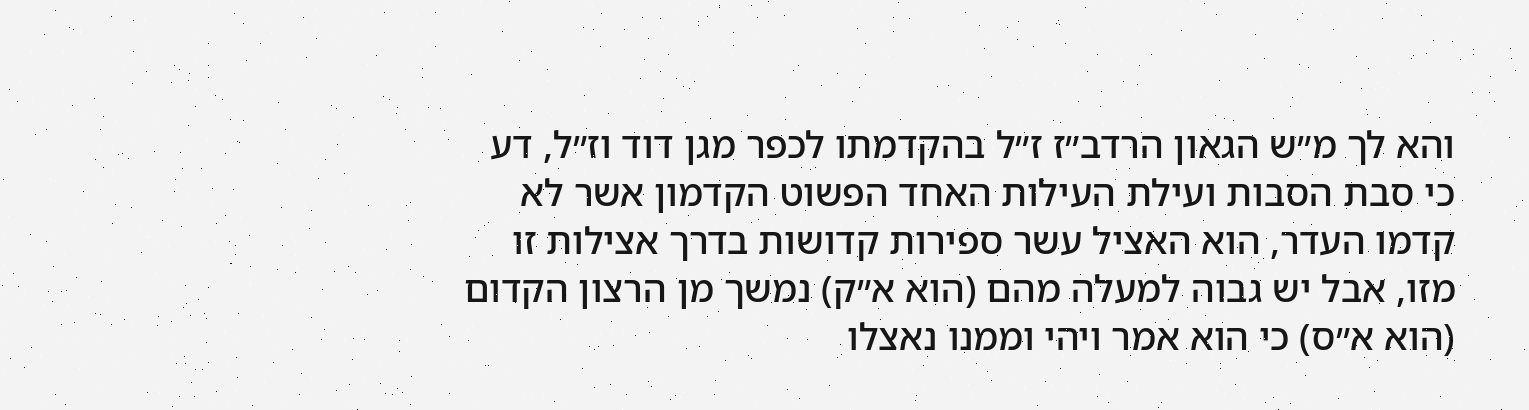והא לך מ״ש הגאון הרדב״ז ז״ל בהקדמתו לכפר מגן דוד וז״ל, דע כי סבת הסבות ועילת העילות האחד הפשוט הקדמון אשר לא קדמו העדר, הוא האציל עשר ספירות קדושות בדרך אצילות זו מזו, אבל יש גבוה למעלה מהם (הוא א״ק) נמשך מן הרצון הקדום (הוא א״ס) כי הוא אמר ויהי וממנו נאצלו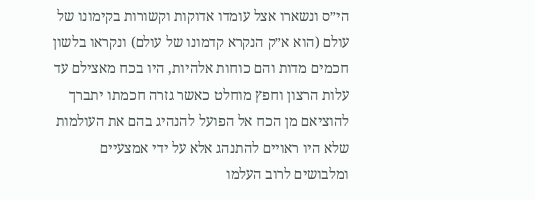הי״ס ונשארו אצל עומדו אדוקות וקשורות בקימונו של עולם (הוא א״ק הנקרא קדמונו של עולם) ונקראו בלשון חכמים מדות והם כוחות אלהיות, היו בכח מאצילם עד עלות הרצון וחפץ מוחלט כאשר גזרה חכמתו יתברך להוציאם מן הכח אל הפועל להנהיג בהם את העולמות שלא היו ראויים להתנהג אלא על ידי אמצעיים ומלבושים לרוב העלמו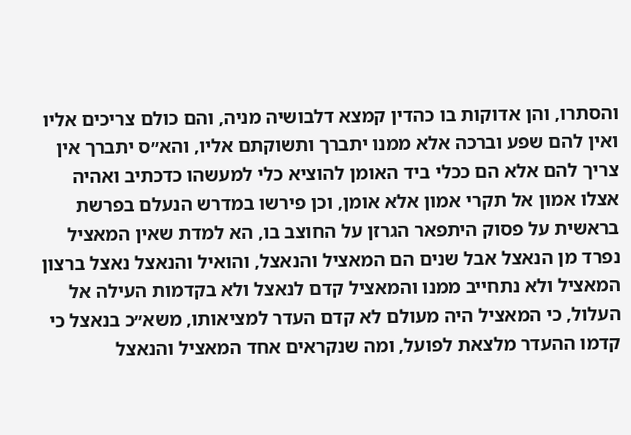והסתרו, והן אדוקות בו כהדין קמצא דלבושיה מניה, והם כולם צריכים אליו ואין להם שפע וברכה אלא ממנו יתברך ותשוקתם אליו, והא״ס יתברך אין צריך להם אלא הם ככלי ביד האומן להוציא כלי למעשהו כדכתיב ואהיה אצלו אמון אל תקרי אמון אלא אומן, וכן פירשו במדרש הנעלם בפרשת בראשית על פסוק היתפאר הגרזן על החוצב בו, הא למדת שאין המאציל נפרד מן הנאצל אבל שנים הם המאציל והנאצל, והואיל והנאצל נאצל ברצון המאציל ולא נתחייב ממנו והמאציל קדם לנאצל ולא בקדמות העילה אל העלול, כי המאציל היה מעולם לא קדם העדר למציאותו, משא״כ בנאצל כי קדמו ההעדר מלצאת לפועל, ומה שנקראים אחד המאציל והנאצל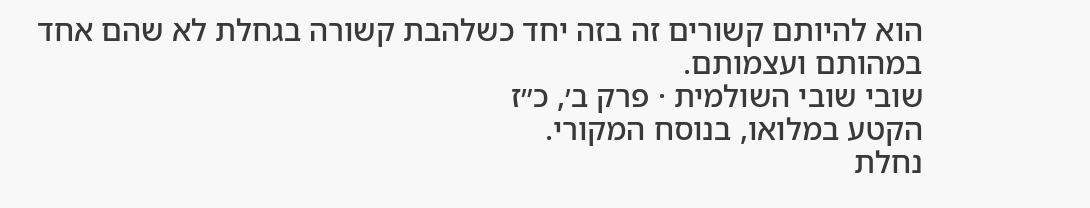הוא להיותם קשורים זה בזה יחד כשלהבת קשורה בגחלת לא שהם אחד במהותם ועצמותם.
שובי שובי השולמית · פרק ב׳, כ״ז
הקטע במלואו, בנוסח המקורי.
נחלת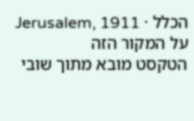הכלל · Jerusalem, 1911
על המקור הזה
הטקסט מובא מתוך שובי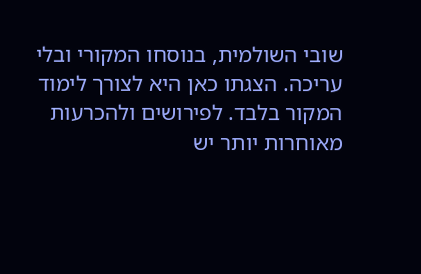שובי השולמית, בנוסחו המקורי ובלי עריכה. הצגתו כאן היא לצורך לימוד המקור בלבד. לפירושים ולהכרעות מאוחרות יותר יש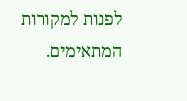לפנות למקורות המתאימים.